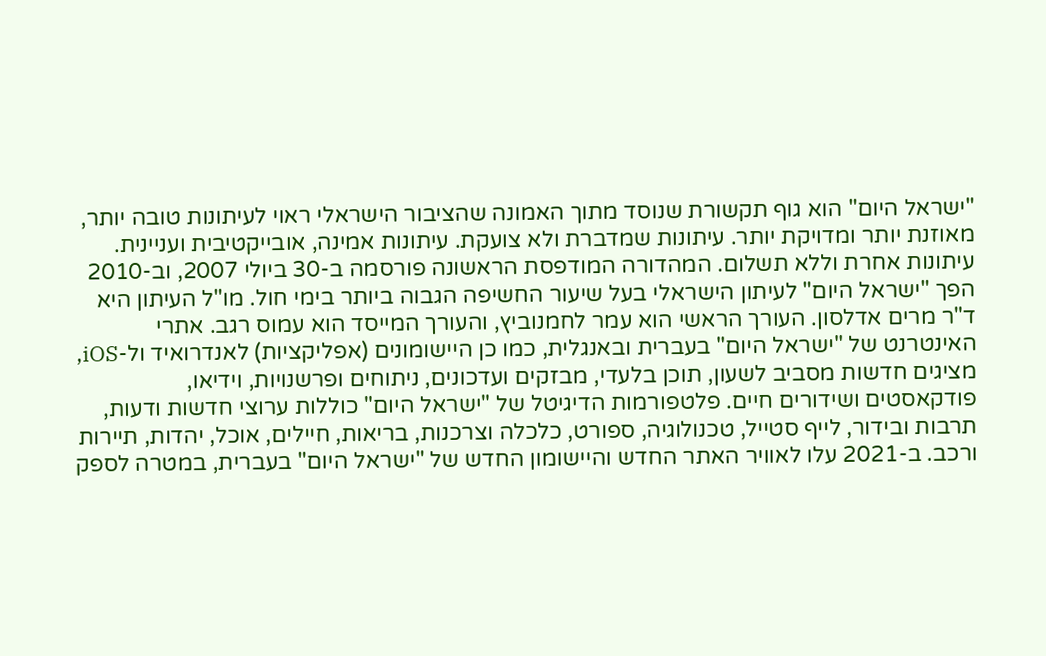"ישראל היום" הוא גוף תקשורת שנוסד מתוך האמונה שהציבור הישראלי ראוי לעיתונות טובה יותר, מאוזנת יותר ומדויקת יותר. עיתונות שמדברת ולא צועקת. עיתונות אמינה, אובייקטיבית ועניינית. עיתונות אחרת וללא תשלום. המהדורה המודפסת הראשונה פורסמה ב-30 ביולי 2007, וב-2010 הפך "ישראל היום" לעיתון הישראלי בעל שיעור החשיפה הגבוה ביותר בימי חול. מו"ל העיתון היא ד"ר מרים אדלסון. העורך הראשי הוא עמר לחמנוביץ, והעורך המייסד הוא עמוס רגב. אתרי האינטרנט של "ישראל היום" בעברית ובאנגלית, כמו כן היישומונים (אפליקציות) לאנדרואיד ול-iOS, מציגים חדשות מסביב לשעון, תוכן בלעדי, מבזקים ועדכונים, ניתוחים ופרשנויות, וידיאו, פודקאסטים ושידורים חיים. פלטפורמות הדיגיטל של "ישראל היום" כוללות ערוצי חדשות ודעות, תרבות ובידור, לייף סטייל, טכנולוגיה, ספורט, כלכלה וצרכנות, בריאות, חיילים, אוכל, יהדות, תיירות ורכב. ב-2021 עלו לאוויר האתר החדש והיישומון החדש של "ישראל היום" בעברית, במטרה לספק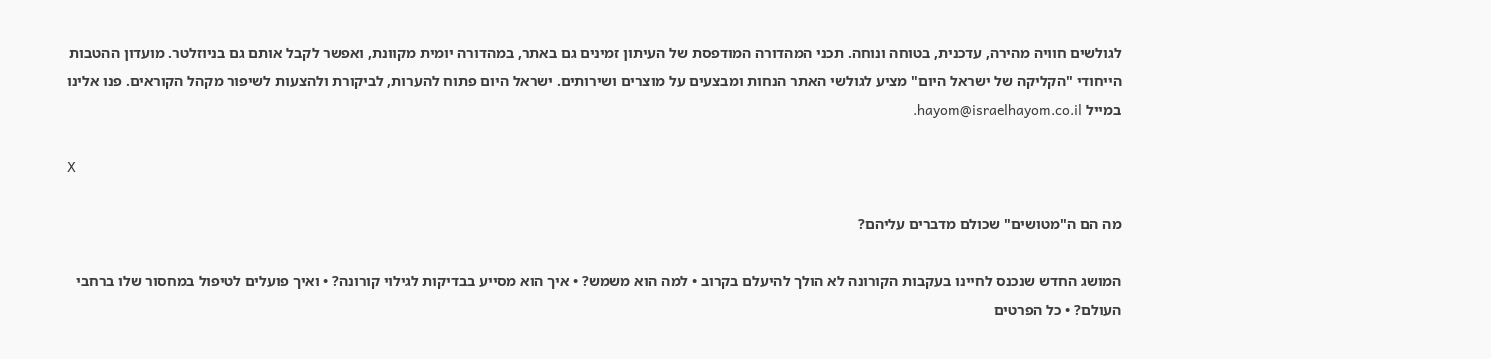לגולשים חוויה מהירה, עדכנית, בטוחה ונוחה. תכני המהדורה המודפסת של העיתון זמינים גם באתר, במהדורה יומית מקוונת, ואפשר לקבל אותם גם בניוזלטר. מועדון ההטבות הייחודי "הקליקה של ישראל היום" מציע לגולשי האתר הנחות ומבצעים על מוצרים ושירותים. ישראל היום פתוח להערות, לביקורת ולהצעות לשיפור מקהל הקוראים. פנו אלינו במייל hayom@israelhayom.co.il.

X

מה הם ה"מטושים" שכולם מדברים עליהם?

המושג החדש שנכנס לחיינו בעקבות הקורונה לא הולך להיעלם בקרוב • למה הוא משמש? • איך הוא מסייע בבדיקות לגילוי קורונה? • ואיך פועלים לטיפול במחסור שלו ברחבי העולם? • כל הפרטים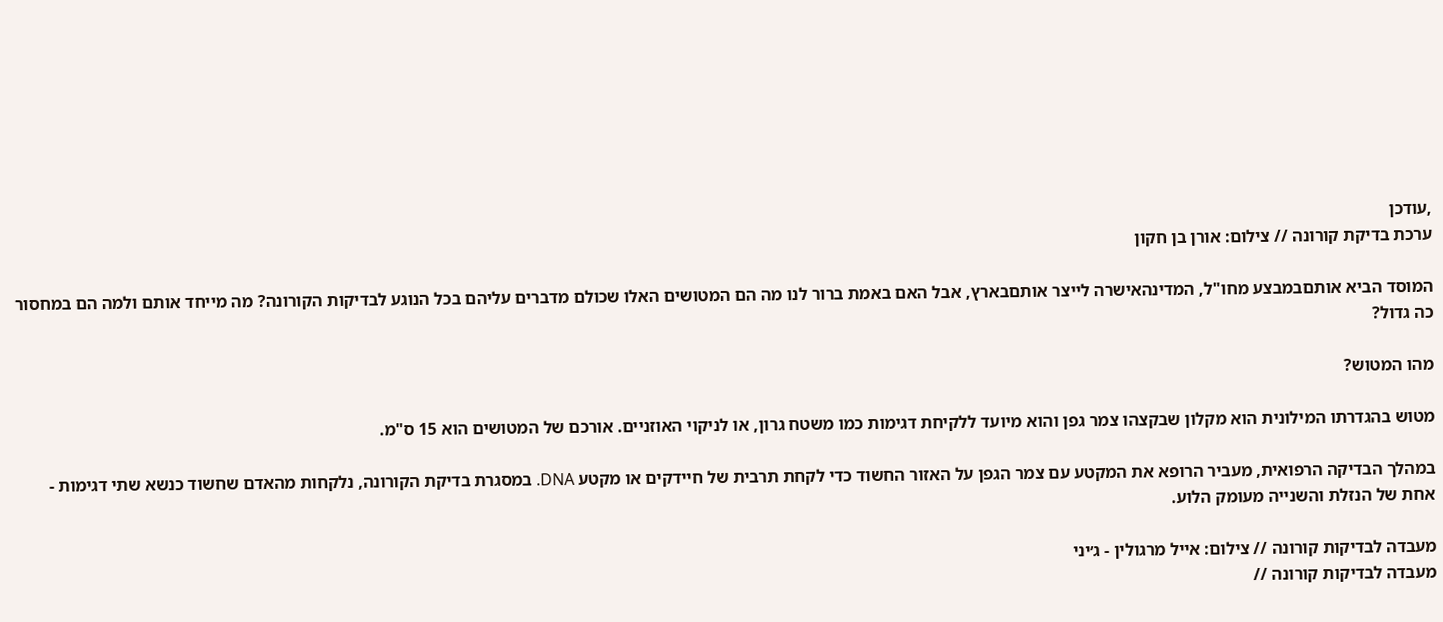,עודכן
ערכת בדיקת קורונה // צילום: אורן בן חקון

המוסד הביא אותםבמבצע מחו"ל, המדינהאישרה לייצר אותםבארץ, אבל האם באמת ברור לנו מה הם המטושים האלו שכולם מדברים עליהם בכל הנוגע לבדיקות הקורונה? מה מייחד אותם ולמה הם במחסור כה גדול?

מהו המטוש?

מטוש בהגדרתו המילונית הוא מקלון שבקצהו צמר גפן והוא מיועד ללקיחת דגימות כמו משטח גרון, או לניקוי האוזניים. אורכם של המטושים הוא 15 ס"מ.

במהלך הבדיקה הרפואית, מעביר הרופא את המקטע עם צמר הגפן על האזור החשוד כדי לקחת תרבית של חיידקים או מקטע DNA. במסגרת בדיקת הקורונה, נלקחות מהאדם שחשוד כנשא שתי דגימות - אחת של הנזלת והשנייה מעומק הלוע.

מעבדה לבדיקות קורונה // צילום: אייל מרגולין - ג׳יני
מעבדה לבדיקות קורונה //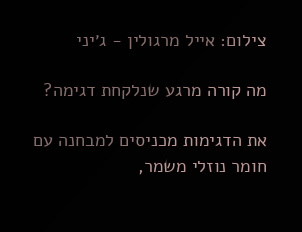צילום: אייל מרגולין - ג׳יני

מה קורה מרגע שנלקחת דגימה?

את הדגימות מכניסים למבחנה עם חומר נוזלי משמר,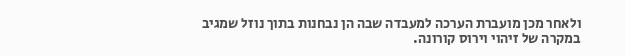ולאחר מכן מועברת הערכה למעבדה שבה הן נבחנות בתוך נוזל שמגיב במקרה של זיהוי וירוס קורונה.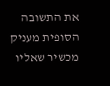את התשובה הסופית מעניק מכשיר שאליו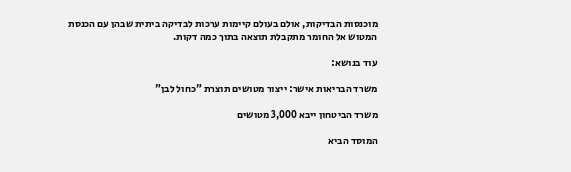מוכנסות הבדיקות, אולם בעולם קיימות ערכות לבדיקה ביתית שבהן עם הכנסת המטוש אל החומר מתקבלת תוצאה בתוך כמה דקות.

עוד בנושא:

משרד הבריאות אישר: ייצור מטושים תוצרת "כחול לבן"

משרד הביטחון ייבא 3,000 מטושים

המוסד הביא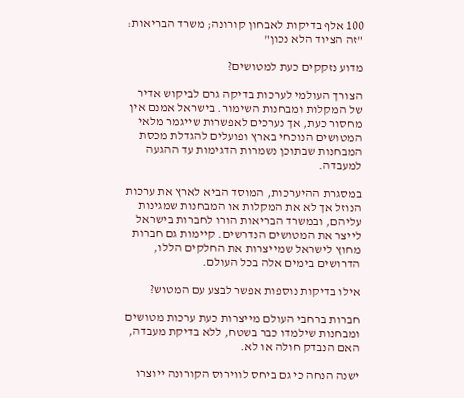100 אלף בדיקות לאבחון קורונה; משרד הבריאות: "זה הציוד הלא נכון"

מדוע נזקקים כעת למטושים?

הצורך העולמי לערכות בדיקה גרם לביקוש אדיר של המקלות ומבחנות השימור. בישראל אמנם אין מחסור כעת, אך נערכים לאפשרות שייגמר מלאי המטושים הנוכחי בארץ ופועלים להגדלת מכסת המבחנות שבתוכן נשמרות הדגימות עד ההגעה למעבדה.

במסגרת ההיערכות, המוסד הביא לארץ את ערכות הנוזל אך לא את המקלות או המבחנות שמגינות עליהם, ובמשרד הבריאות הורו לחברות בישראל לייצר את המטושים הנדרשים. קיימות גם חברות מחוץ לישראל שמייצרות את החלקים הללו, הדרושים בימים אלה בכל העולם.

אילו בדיקות נוספות אפשר לבצע עם המטוש?

חברות ברחבי העולם מייצרות כעת ערכות מטושים ומבחנות שילמדו כבר בשטח, ללא בדיקת מעבדה, האם הנבדק חולה או לא.

ישנה הנחה כי גם ביחס לווירוס הקורונה ייוצרו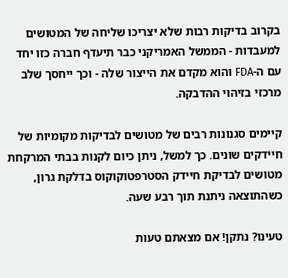בקרוב בדיקות רבות שלא יצריכו שליחה של המטושים למעבדות - הממשל האמריקני כבר תיעדף חברה כזו יחד עם ה-FDA והוא מקדם את הייצור שלה - וכך ייחסך שלב מרכזי בזיהוי ההדבקה.

קיימים סגנונות רבים של מטושים לבדיקות מקומיות של חיידקים שונים. כך למשל, ניתן כיום לקנות בבתי המרקחת מטושים לבדיקת חיידק הסטרפטוקוקוס בדלקת גרון, כשהתוצאה ניתנת תוך רבע שעה.

טעינו? נתקן! אם מצאתם טעות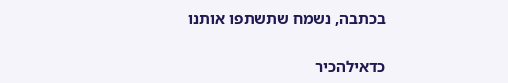בכתבה, נשמח שתשתפו אותנו

כדאילהכיר